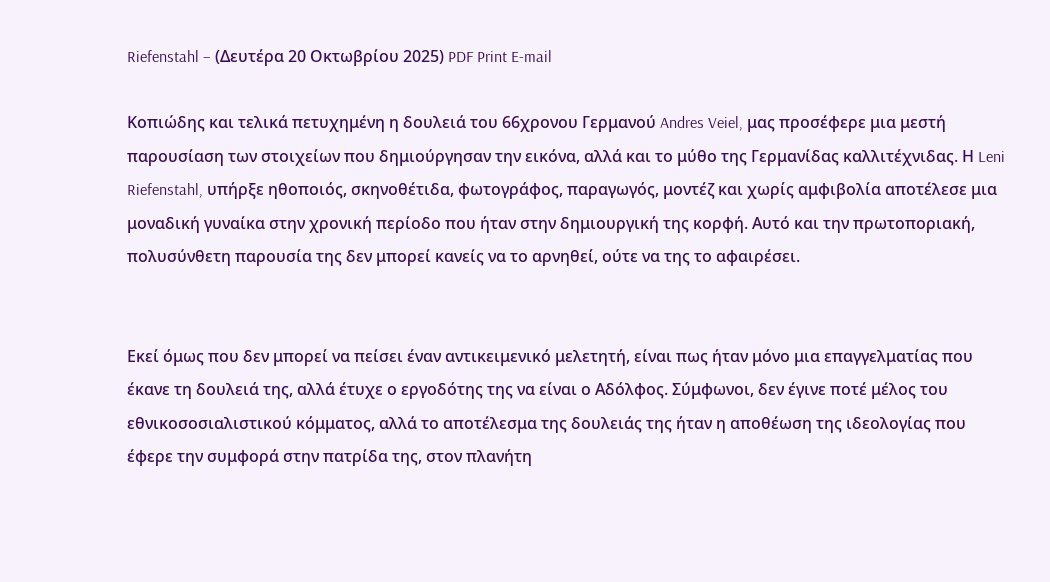Riefenstahl – (Δευτέρα 20 Οκτωβρίου 2025) PDF Print E-mail

Κοπιώδης και τελικά πετυχημένη η δουλειά του 66χρονου Γερμανού Andres Veiel, μας προσέφερε μια μεστή παρουσίαση των στοιχείων που δημιούργησαν την εικόνα, αλλά και το μύθο της Γερμανίδας καλλιτέχνιδας. Η Leni Riefenstahl, υπήρξε ηθοποιός, σκηνοθέτιδα, φωτογράφος, παραγωγός, μοντέζ και χωρίς αμφιβολία αποτέλεσε μια μοναδική γυναίκα στην χρονική περίοδο που ήταν στην δημιουργική της κορφή. Αυτό και την πρωτοποριακή, πολυσύνθετη παρουσία της δεν μπορεί κανείς να το αρνηθεί, ούτε να της το αφαιρέσει.


Εκεί όμως που δεν μπορεί να πείσει έναν αντικειμενικό μελετητή, είναι πως ήταν μόνο μια επαγγελματίας που έκανε τη δουλειά της, αλλά έτυχε ο εργοδότης της να είναι ο Αδόλφος. Σύμφωνοι, δεν έγινε ποτέ μέλος του εθνικοσοσιαλιστικού κόμματος, αλλά το αποτέλεσμα της δουλειάς της ήταν η αποθέωση της ιδεολογίας που έφερε την συμφορά στην πατρίδα της, στον πλανήτη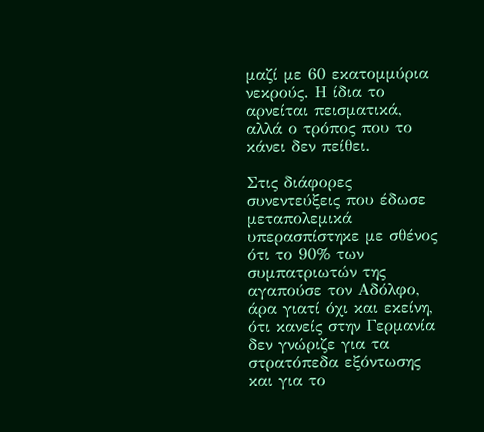μαζί με 60 εκατομμύρια νεκρούς. Η ίδια το αρνείται πεισματικά, αλλά ο τρόπος που το κάνει δεν πείθει.

Στις διάφορες συνεντεύξεις που έδωσε μεταπολεμικά υπερασπίστηκε με σθένος ότι το 90% των συμπατριωτών της αγαπούσε τον Αδόλφο, άρα γιατί όχι και εκείνη, ότι κανείς στην Γερμανία δεν γνώριζε για τα στρατόπεδα εξόντωσης και για το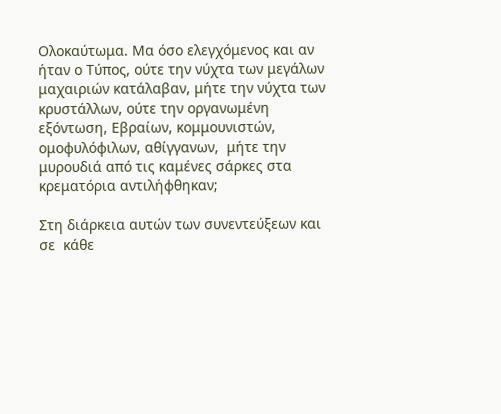Ολοκαύτωμα. Μα όσο ελεγχόμενος και αν ήταν ο Τύπος, ούτε την νύχτα των μεγάλων μαχαιριών κατάλαβαν, μήτε την νύχτα των κρυστάλλων, ούτε την οργανωμένη εξόντωση, Εβραίων, κομμουνιστών, ομοφυλόφιλων, αθίγγανων,  μήτε την μυρουδιά από τις καμένες σάρκες στα κρεματόρια αντιλήφθηκαν;

Στη διάρκεια αυτών των συνεντεύξεων και σε  κάθε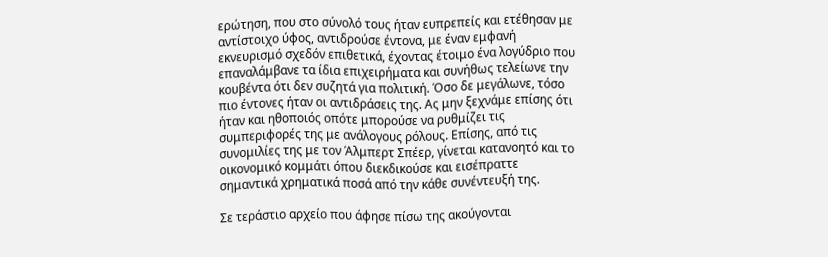ερώτηση, που στο σύνολό τους ήταν ευπρεπείς και ετέθησαν με αντίστοιχο ύφος, αντιδρούσε έντονα, με έναν εμφανή εκνευρισμό σχεδόν επιθετικά, έχοντας έτοιμο ένα λογύδριο που επαναλάμβανε τα ίδια επιχειρήματα και συνήθως τελείωνε την κουβέντα ότι δεν συζητά για πολιτική. Όσο δε μεγάλωνε, τόσο πιο έντονες ήταν οι αντιδράσεις της. Ας μην ξεχνάμε επίσης ότι ήταν και ηθοποιός οπότε μπορούσε να ρυθμίζει τις συμπεριφορές της με ανάλογους ρόλους. Επίσης, από τις συνομιλίες της με τον Άλμπερτ Σπέερ, γίνεται κατανοητό και το οικονομικό κομμάτι όπου διεκδικούσε και εισέπραττε σημαντικά χρηματικά ποσά από την κάθε συνέντευξή της.

Σε τεράστιο αρχείο που άφησε πίσω της ακούγονται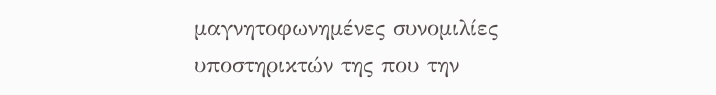μαγνητοφωνημένες συνομιλίες υποστηρικτών της που την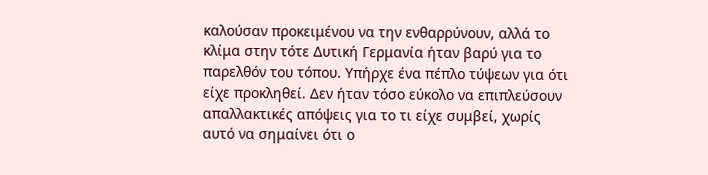καλούσαν προκειμένου να την ενθαρρύνουν, αλλά το κλίμα στην τότε Δυτική Γερμανία ήταν βαρύ για το παρελθόν του τόπου. Υπήρχε ένα πέπλο τύψεων για ότι είχε προκληθεί. Δεν ήταν τόσο εύκολο να επιπλεύσουν απαλλακτικές απόψεις για το τι είχε συμβεί, χωρίς αυτό να σημαίνει ότι ο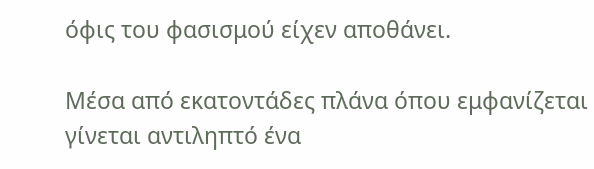όφις του φασισμού είχεν αποθάνει.

Μέσα από εκατοντάδες πλάνα όπου εμφανίζεται γίνεται αντιληπτό ένα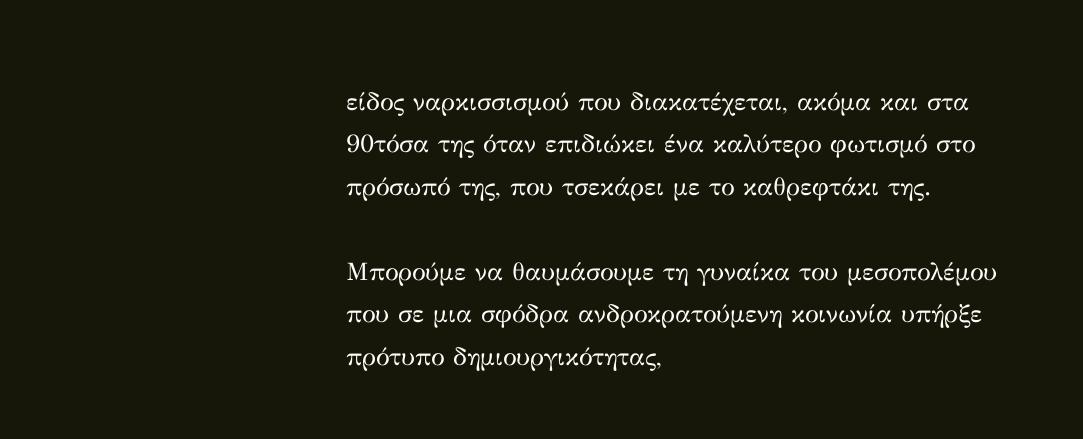είδος ναρκισσισμού που διακατέχεται, ακόμα και στα 90τόσα της όταν επιδιώκει ένα καλύτερο φωτισμό στο πρόσωπό της, που τσεκάρει με το καθρεφτάκι της.

Μπορούμε να θαυμάσουμε τη γυναίκα του μεσοπολέμου που σε μια σφόδρα ανδροκρατούμενη κοινωνία υπήρξε πρότυπο δημιουργικότητας,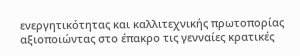ενεργητικότητας και καλλιτεχνικής πρωτοπορίας αξιοποιώντας στο έπακρο τις γενναίες κρατικές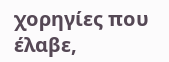χορηγίες που έλαβε,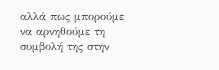αλλά πως μπορούμε  να αρνηθούμε τη συμβολή της στην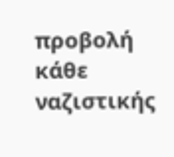προβολή κάθε ναζιστικής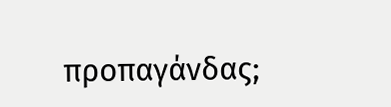προπαγάνδας;